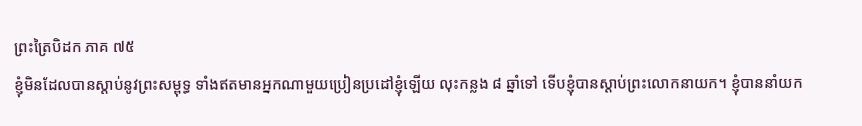ព្រះត្រៃបិដក ភាគ ៧៥
ខ្ញុំមិនដែលបានស្តាប់នូវព្រះសម្ពុទ្ធ ទាំងឥតមានអ្នកណាមួយប្រៀនប្រដៅខ្ញុំឡើយ លុះកន្លង ៨ ឆ្នាំទៅ ទើបខ្ញុំបានស្តាប់ព្រះលោកនាយក។ ខ្ញុំបាននាំយក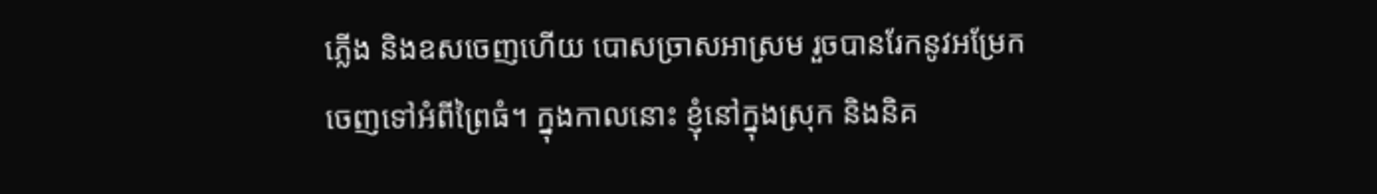ភ្លើង និងឧសចេញហើយ បោសច្រាសអាស្រម រួចបានរែកនូវអម្រែកចេញទៅអំពីព្រៃធំ។ ក្នុងកាលនោះ ខ្ញុំនៅក្នុងស្រុក និងនិគ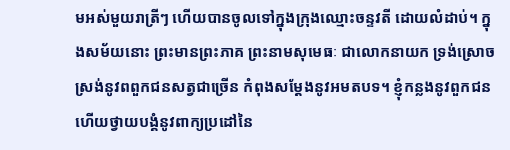មអស់មួយរាត្រីៗ ហើយបានចូលទៅក្នុងក្រុងឈ្មោះចន្ទវតី ដោយលំដាប់។ ក្នុងសម័យនោះ ព្រះមានព្រះភាគ ព្រះនាមសុមេធៈ ជាលោកនាយក ទ្រង់ស្រោចស្រង់នូវពពួកជនសត្វជាច្រើន កំពុងសម្តែងនូវអមតបទ។ ខ្ញុំកន្លងនូវពួកជន ហើយថ្វាយបង្គំនូវពាក្យប្រដៅនៃ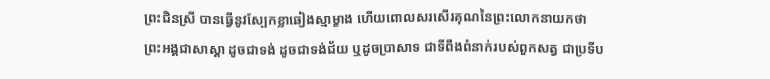ព្រះជិនស្រី បានធ្វើនូវស្បែកខ្លាឆៀងស្មាម្ខាង ហើយពោលសរសើរគុណនៃព្រះលោកនាយកថា
ព្រះអង្គជាសាស្តា ដូចជាទង់ ដូចជាទង់ជ័យ ឬដូចប្រាសាទ ជាទីពឹងពំនាក់របស់ពួកសត្វ ជាប្រទីប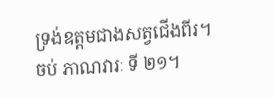ទ្រង់ឧត្តមជាងសត្វជើងពីរ។
ចប់ ភាណវារៈ ទី ២១។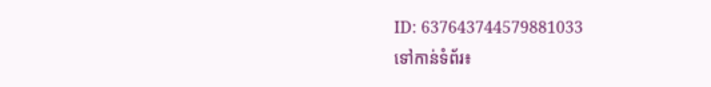ID: 637643744579881033
ទៅកាន់ទំព័រ៖